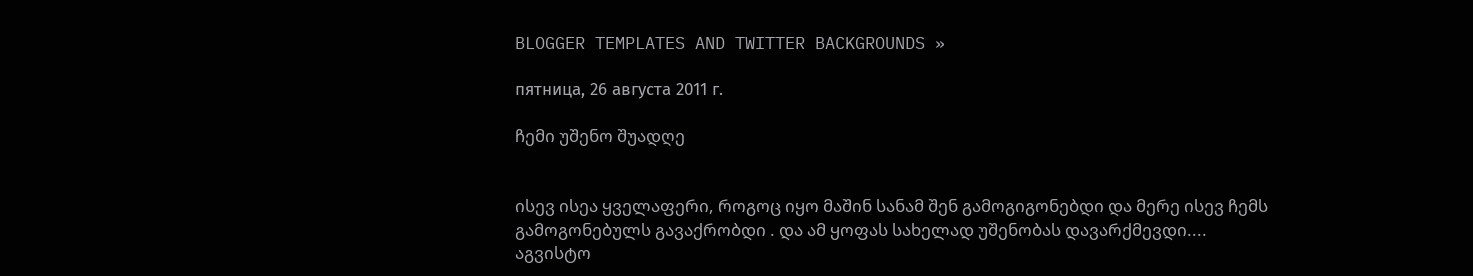BLOGGER TEMPLATES AND TWITTER BACKGROUNDS »

пятница, 26 августа 2011 г.

ჩემი უშენო შუადღე


ისევ ისეა ყველაფერი, როგოც იყო მაშინ სანამ შენ გამოგიგონებდი და მერე ისევ ჩემს გამოგონებულს გავაქრობდი . და ამ ყოფას სახელად უშენობას დავარქმევდი....
აგვისტო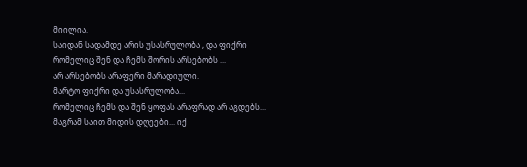მიილია.
საიდან სადამდე არის უსასრულობა , და ფიქრი რომელიც შენ და ჩემს შორის არსებობს ...
არ არსებობს არაფერი მარადიული.
მარტო ფიქრი და უსასრულობა...
რომელიც ჩემს და შენ ყოფას არაფრად არ აგდებს...
მაგრამ საით მიდის დღეები... იქ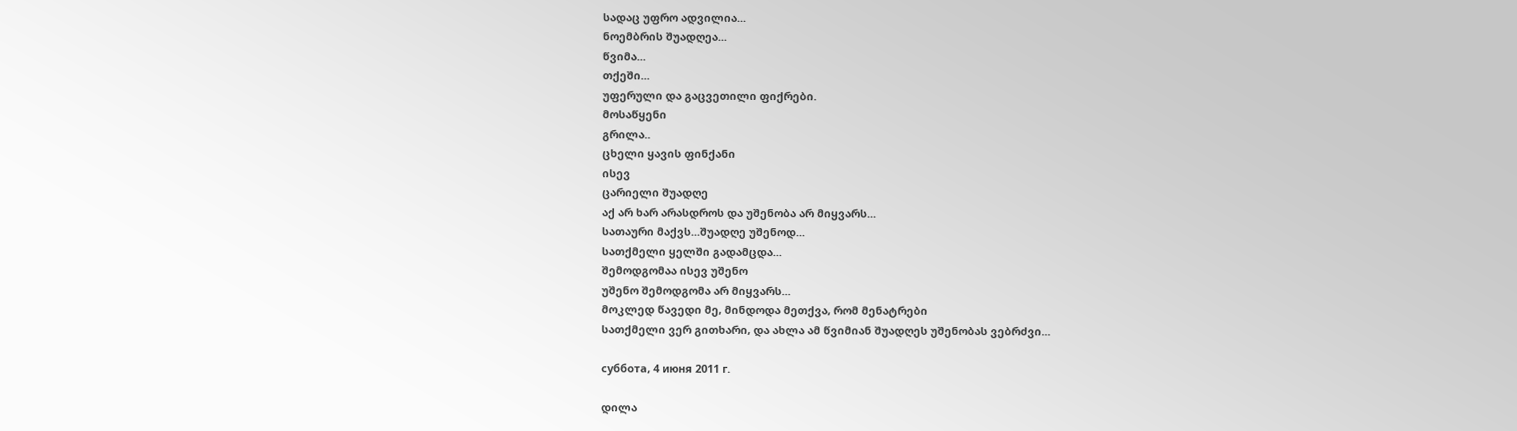სადაც უფრო ადვილია...
ნოემბრის შუადღეა...
წვიმა...
თქეში...
უფერული და გაცვეთილი ფიქრები.
მოსაწყენი
გრილა..
ცხელი ყავის ფინქანი
ისევ
ცარიელი შუადღე
აქ არ ხარ არასდროს და უშენობა არ მიყვარს...
სათაური მაქვს...შუადღე უშენოდ...
სათქმელი ყელში გადამცდა...
შემოდგომაა ისევ უშენო
უშენო შემოდგომა არ მიყვარს...
მოკლედ წავედი მე, მინდოდა მეთქვა, რომ მენატრები
სათქმელი ვერ გითხარი, და ახლა ამ წვიმიან შუადღეს უშენობას ვებრძვი...

суббота, 4 июня 2011 г.

დილა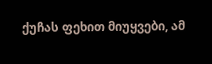ქუჩას ფეხით მიუყვები, ამ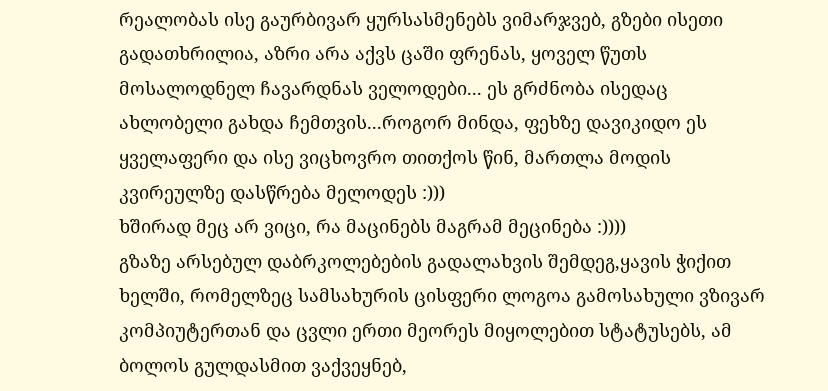რეალობას ისე გაურბივარ ყურსასმენებს ვიმარჯვებ, გზები ისეთი გადათხრილია, აზრი არა აქვს ცაში ფრენას, ყოველ წუთს მოსალოდნელ ჩავარდნას ველოდები... ეს გრძნობა ისედაც ახლობელი გახდა ჩემთვის...როგორ მინდა, ფეხზე დავიკიდო ეს ყველაფერი და ისე ვიცხოვრო თითქოს წინ, მართლა მოდის კვირეულზე დასწრება მელოდეს :)))
ხშირად მეც არ ვიცი, რა მაცინებს მაგრამ მეცინება :))))
გზაზე არსებულ დაბრკოლებების გადალახვის შემდეგ,ყავის ჭიქით ხელში, რომელზეც სამსახურის ცისფერი ლოგოა გამოსახული ვზივარ კომპიუტერთან და ცვლი ერთი მეორეს მიყოლებით სტატუსებს, ამ ბოლოს გულდასმით ვაქვეყნებ,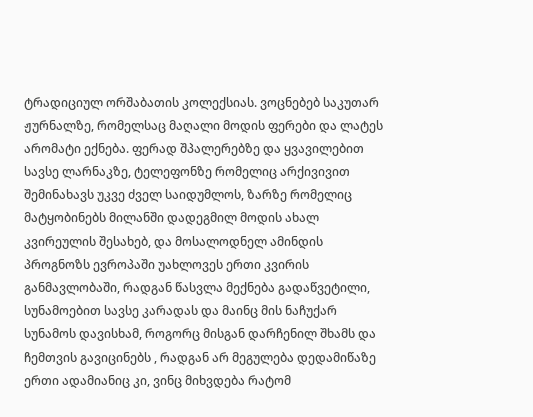ტრადიციულ ორშაბათის კოლექსიას. ვოცნებებ საკუთარ ჟურნალზე, რომელსაც მაღალი მოდის ფერები და ლატეს არომატი ექნება. ფერად შპალერებზე და ყვავილებით სავსე ლარნაკზე, ტელეფონზე რომელიც არქივივით შემინახავს უკვე ძველ საიდუმლოს, ზარზე რომელიც მატყობინებს მილანში დადეგმილ მოდის ახალ კვირეულის შესახებ, და მოსალოდნელ ამინდის პროგნოზს ევროპაში უახლოვეს ერთი კვირის განმავლობაში, რადგან წასვლა მექნება გადაწვეტილი, სუნამოებით სავსე კარადას და მაინც მის ნაჩუქარ სუნამოს დავისხამ, როგორც მისგან დარჩენილ შხამს და ჩემთვის გავიცინებს , რადგან არ მეგულება დედამიწაზე ერთი ადამიანიც კი, ვინც მიხვდება რატომ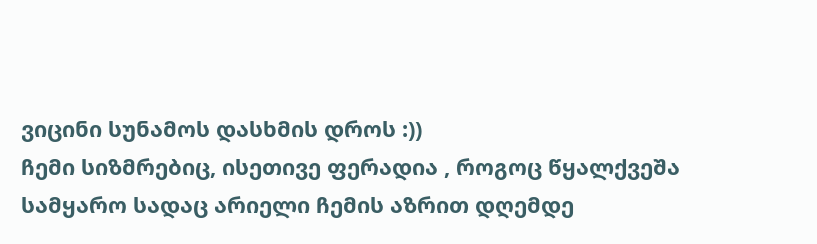ვიცინი სუნამოს დასხმის დროს :))
ჩემი სიზმრებიც, ისეთივე ფერადია , როგოც წყალქვეშა სამყარო სადაც არიელი ჩემის აზრით დღემდე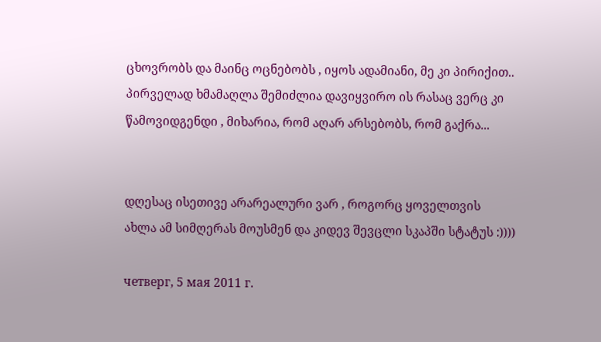ცხოვრობს და მაინც ოცნებობს , იყოს ადამიანი, მე კი პირიქით.. პირველად ხმამაღლა შემიძლია დავიყვირო ის რასაც ვერც კი წამოვიდგენდი , მიხარია, რომ აღარ არსებობს, რომ გაქრა...


დღესაც ისეთივე არარეალური ვარ , როგორც ყოველთვის
ახლა ამ სიმღერას მოუსმენ და კიდევ შევცლი სკაპში სტატუს :))))

четверг, 5 мая 2011 г.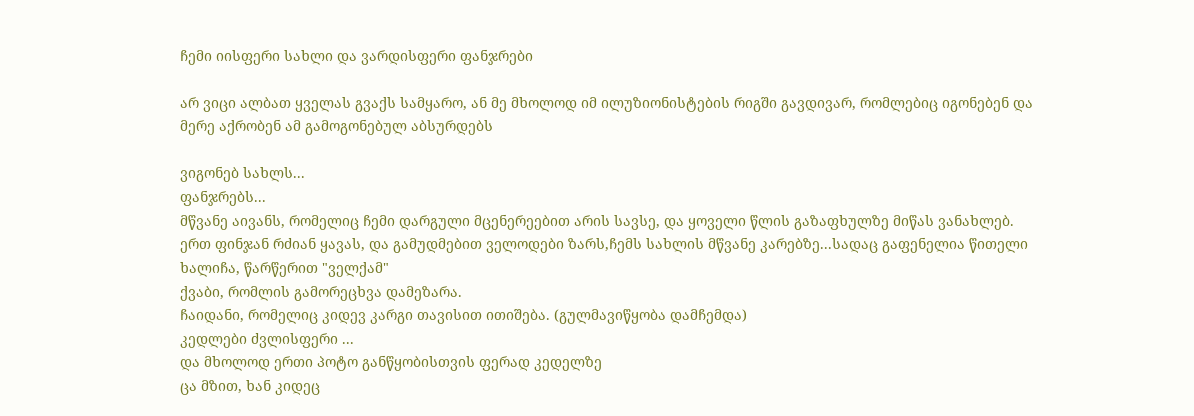ჩემი იისფერი სახლი და ვარდისფერი ფანჯრები

არ ვიცი ალბათ ყველას გვაქს სამყარო, ან მე მხოლოდ იმ ილუზიონისტების რიგში გავდივარ, რომლებიც იგონებენ და მერე აქრობენ ამ გამოგონებულ აბსურდებს

ვიგონებ სახლს...
ფანჯრებს...
მწვანე აივანს, რომელიც ჩემი დარგული მცენერეებით არის სავსე, და ყოველი წლის გაზაფხულზე მიწას ვანახლებ.
ერთ ფინჯან რძიან ყავას, და გამუდმებით ველოდები ზარს,ჩემს სახლის მწვანე კარებზე...სადაც გაფენელია წითელი ხალიჩა, წარწერით "ველქამ"
ქვაბი, რომლის გამორეცხვა დამეზარა.
ჩაიდანი, რომელიც კიდევ კარგი თავისით ითიშება. (გულმავიწყობა დამჩემდა)
კედლები ძვლისფერი ...
და მხოლოდ ერთი პოტო განწყობისთვის ფერად კედელზე
ცა მზით, ხან კიდეც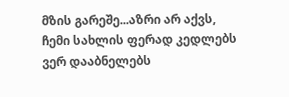მზის გარეშე...აზრი არ აქვს, ჩემი სახლის ფერად კედლებს ვერ დააბნელებს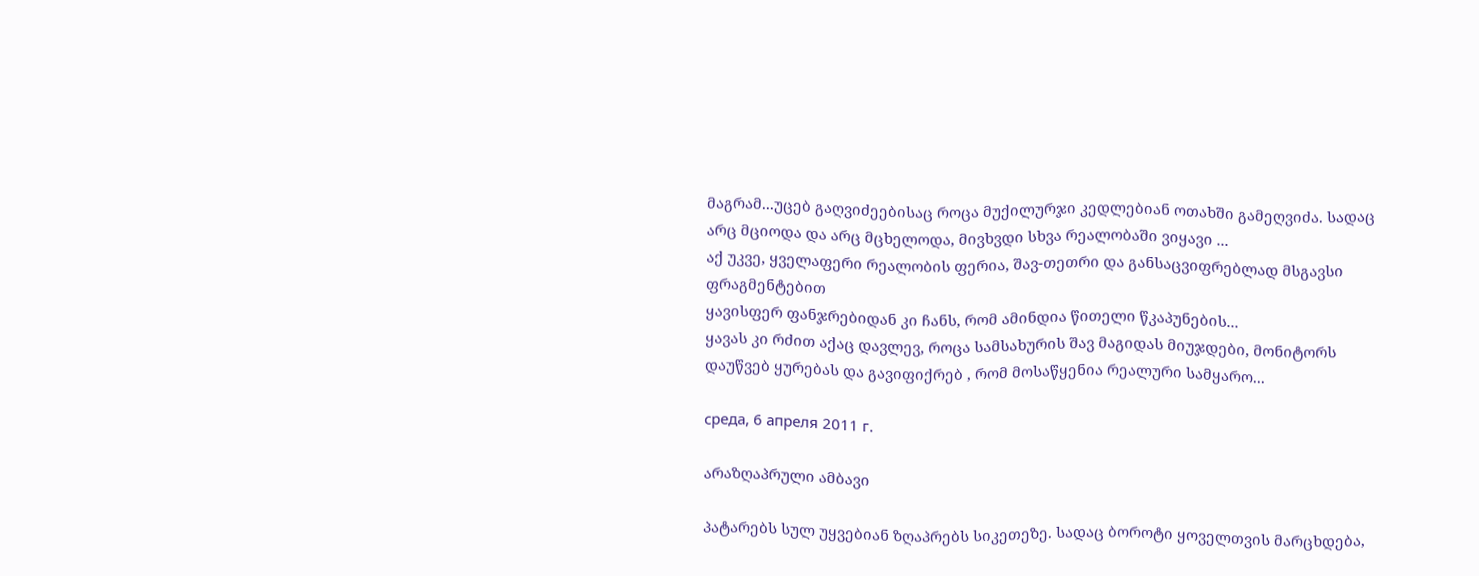მაგრამ...უცებ გაღვიძეებისაც როცა მუქილურჯი კედლებიან ოთახში გამეღვიძა. სადაც არც მციოდა და არც მცხელოდა, მივხვდი სხვა რეალობაში ვიყავი ...
აქ უკვე, ყველაფერი რეალობის ფერია, შავ-თეთრი და განსაცვიფრებლად მსგავსი ფრაგმენტებით
ყავისფერ ფანჯრებიდან კი ჩანს, რომ ამინდია წითელი წკაპუნების...
ყავას კი რძით აქაც დავლევ, როცა სამსახურის შავ მაგიდას მიუჯდები, მონიტორს დაუწვებ ყურებას და გავიფიქრებ , რომ მოსაწყენია რეალური სამყარო...

среда, 6 апреля 2011 г.

არაზღაპრული ამბავი

პატარებს სულ უყვებიან ზღაპრებს სიკეთეზე. სადაც ბოროტი ყოველთვის მარცხდება,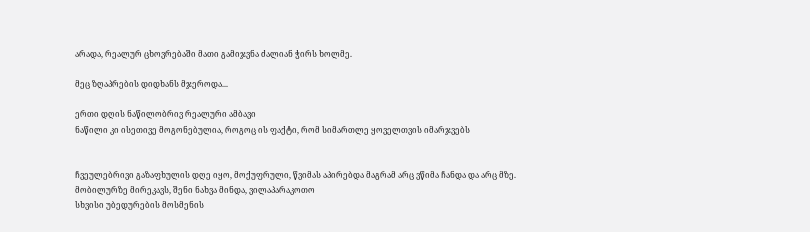არადა, რეალურ ცხოვრებაში მათი გამიჯვნა ძალიან ჭირს ხოლმე.

მეც ზღაპრების დიდხანს მჯეროდა...

ერთი დღის ნაწილობრივ რეალური ამბავი
ნაწილი კი ისეთივე მოგონებულია, როგოც ის ფაქტი, რომ სიმართლე ყოველთვის იმარჯვებს


ჩვეულებრივი გაზაფხულის დღე იყო, მოქუფრული, წვიმას აპირებდა მაგრამ არც ვწიმა ჩანდა და არც მზე.
მობილურზე მირეკავს, შენი ნახვა მინდა, ვილაპარაკოთო
სხვისი უბედურების მოსმენის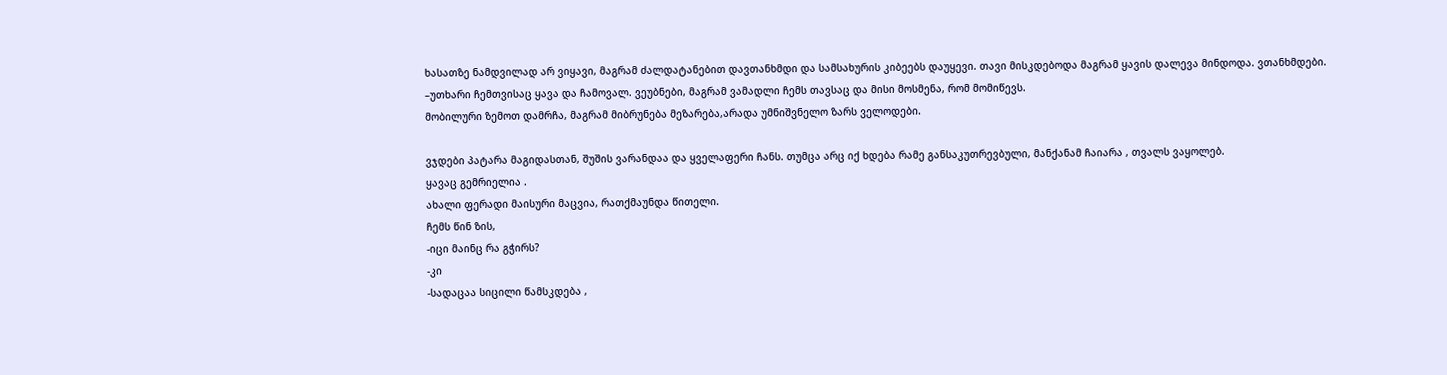ხასათზე ნამდვილად არ ვიყავი, მაგრამ ძალდატანებით დავთანხმდი და სამსახურის კიბეებს დაუყევი. თავი მისკდებოდა მაგრამ ყავის დალევა მინდოდა. ვთანხმდები.
–უთხარი ჩემთვისაც ყავა და ჩამოვალ. ვეუბნები, მაგრამ ვამადლი ჩემს თავსაც და მისი მოსმენა, რომ მომიწევს.
მობილური ზემოთ დამრჩა, მაგრამ მიბრუნება მეზარება,არადა უმნიშვნელო ზარს ველოდები.

ვჯდები პატარა მაგიდასთან, შუშის ვარანდაა და ყველაფერი ჩანს. თუმცა არც იქ ხდება რამე განსაკუთრევბული, მანქანამ ჩაიარა , თვალს ვაყოლებ.
ყავაც გემრიელია .
ახალი ფერადი მაისური მაცვია, რათქმაუნდა წითელი.
ჩემს წინ ზის,
-იცი მაინც რა გჭირს?
-კი
-სადაცაა სიცილი წამსკდება ,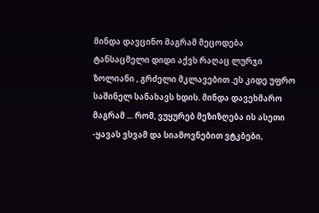მინდა დავცინო მაგრამ მეცოდება ტანსაცმელი დიდი აქვს რაღაც ლურჯი ზოლიანი , გრძელი მკლავებით .ეს კიდე უფრო საშინელ სანახავს ხდის. მინდა დავეხმარო მაგრამ ... რომ, ვუყურებ მეზიზღება ის ასეთი
-ყავას ვსვამ და სიამოვნებით ვტკბები,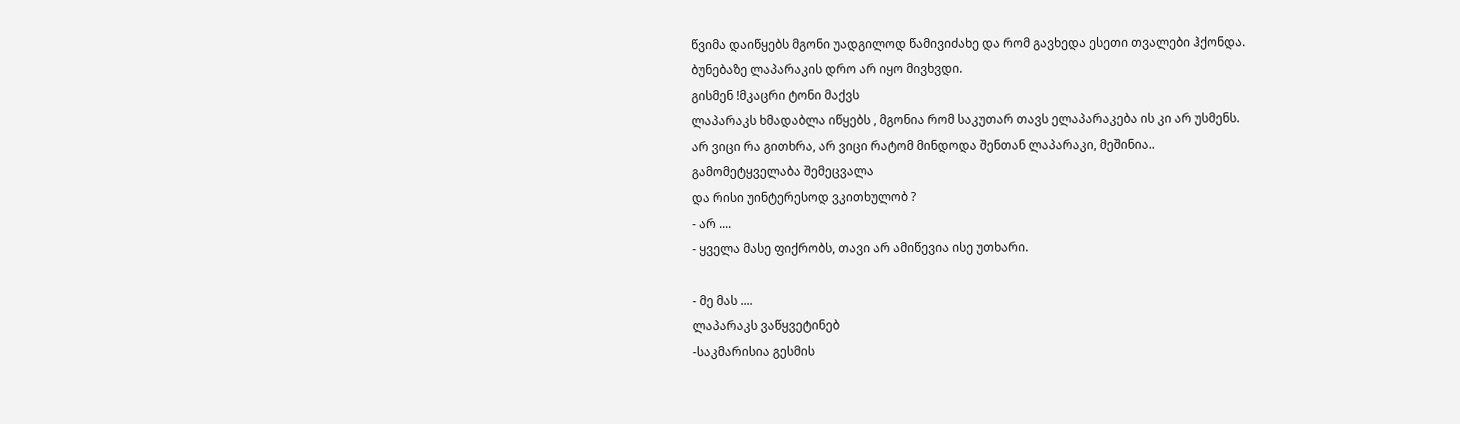წვიმა დაიწყებს მგონი უადგილოდ წამივიძახე და რომ გავხედა ესეთი თვალები ჰქონდა. ბუნებაზე ლაპარაკის დრო არ იყო მივხვდი.
გისმენ !მკაცრი ტონი მაქვს
ლაპარაკს ხმადაბლა იწყებს , მგონია რომ საკუთარ თავს ელაპარაკება ის კი არ უსმენს.
არ ვიცი რა გითხრა, არ ვიცი რატომ მინდოდა შენთან ლაპარაკი, მეშინია..
გამომეტყველაბა შემეცვალა
და რისი უინტერესოდ ვკითხულობ ?
- არ ....
- ყველა მასე ფიქრობს, თავი არ ამიწევია ისე უთხარი.

- მე მას ....
ლაპარაკს ვაწყვეტინებ
-საკმარისია გესმის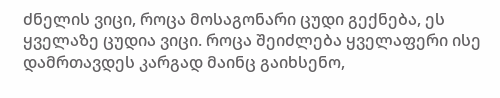ძნელის ვიცი, როცა მოსაგონარი ცუდი გექნება, ეს ყველაზე ცუდია ვიცი. როცა შეიძლება ყველაფერი ისე დამრთავდეს კარგად მაინც გაიხსენო,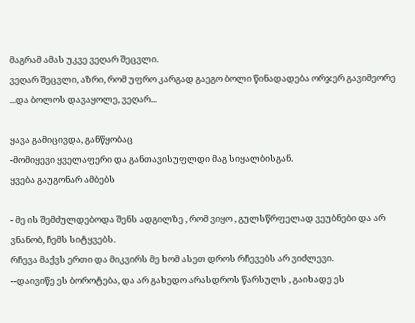მაგრამ ამას უკვე ვეღარ შეცვლი.
ვეღარ შეცვლი, აზრი, რომ უფრო კარგად გაეგო ბოლი წინადადება ორჯერ გავიმეორე ...და ბოლოს დავაყოლე, ვეღარ...

ყავა გამიცივდა, განწყობაც
-მომიყევი ყველაფერი და განთავისუფლდი მაგ სიყალბისგან.
ყვება გაუგონარ ამბებს

- მე ის შემძულდებოდა შენს ადგილზე , რომ ვიყო , გულსწრფელად ვეუბნები და არ ვნანობ, ჩემს სიტყვებს.
რჩევა მაქვს ერთი და მიკვირს მე ხომ ასეთ დროს რჩევებს არ ვიძლევი.
--დაივიწე ეს ბოროტება, და არ გახედო არასდროს წარსულს , გაიხადე ეს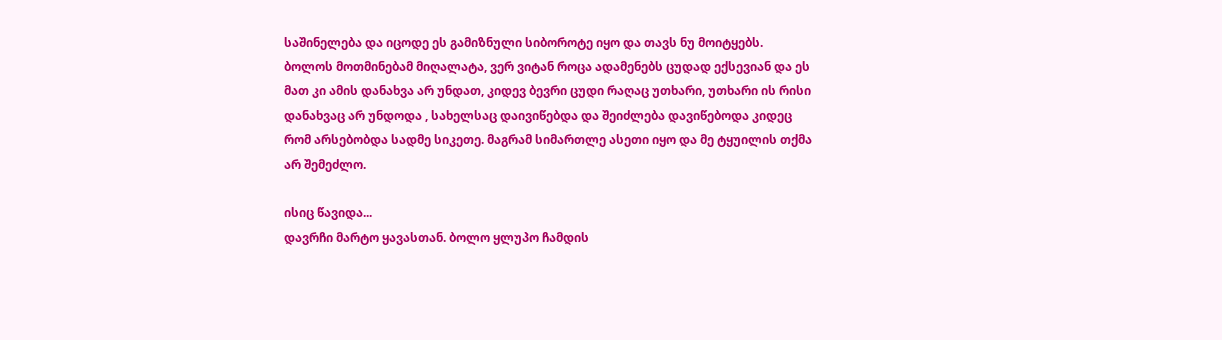საშინელება და იცოდე ეს გამიზნული სიბოროტე იყო და თავს ნუ მოიტყებს.
ბოლოს მოთმინებამ მიღალატა, ვერ ვიტან როცა ადამენებს ცუდად ექსევიან და ეს მათ კი ამის დანახვა არ უნდათ, კიდევ ბევრი ცუდი რაღაც უთხარი, უთხარი ის რისი დანახვაც არ უნდოდა , სახელსაც დაივიწებდა და შეიძლება დავიწებოდა კიდეც რომ არსებობდა სადმე სიკეთე. მაგრამ სიმართლე ასეთი იყო და მე ტყუილის თქმა არ შემეძლო.

ისიც წავიდა...
დავრჩი მარტო ყავასთან. ბოლო ყლუპო ჩამდის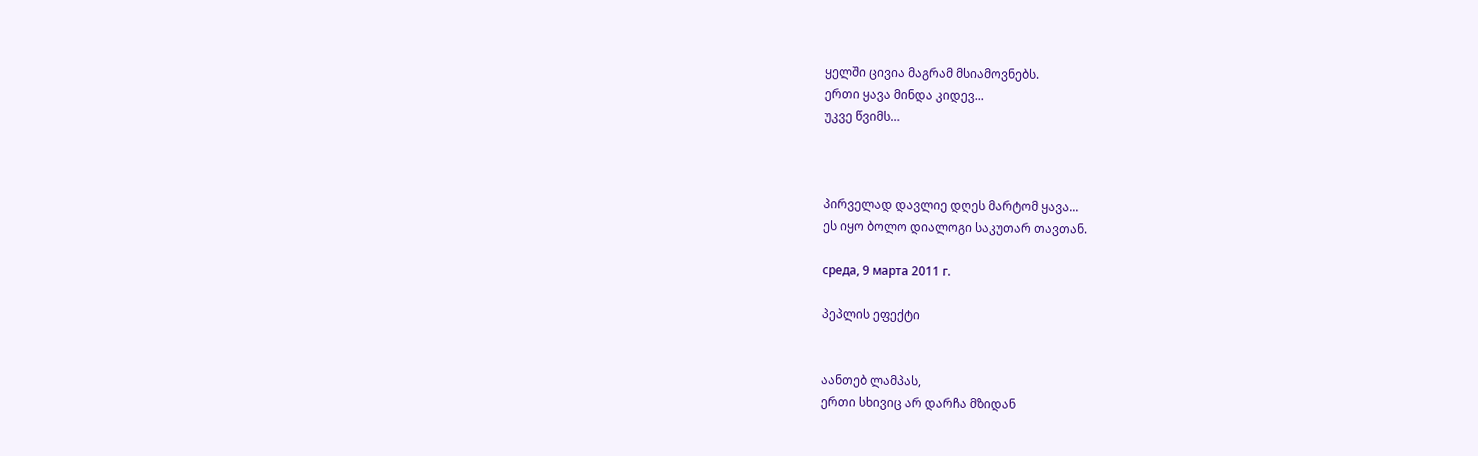ყელში ცივია მაგრამ მსიამოვნებს.
ერთი ყავა მინდა კიდევ...
უკვე წვიმს…



პირველად დავლიე დღეს მარტომ ყავა...
ეს იყო ბოლო დიალოგი საკუთარ თავთან.

среда, 9 марта 2011 г.

პეპლის ეფექტი


აანთებ ლამპას,
ერთი სხივიც არ დარჩა მზიდან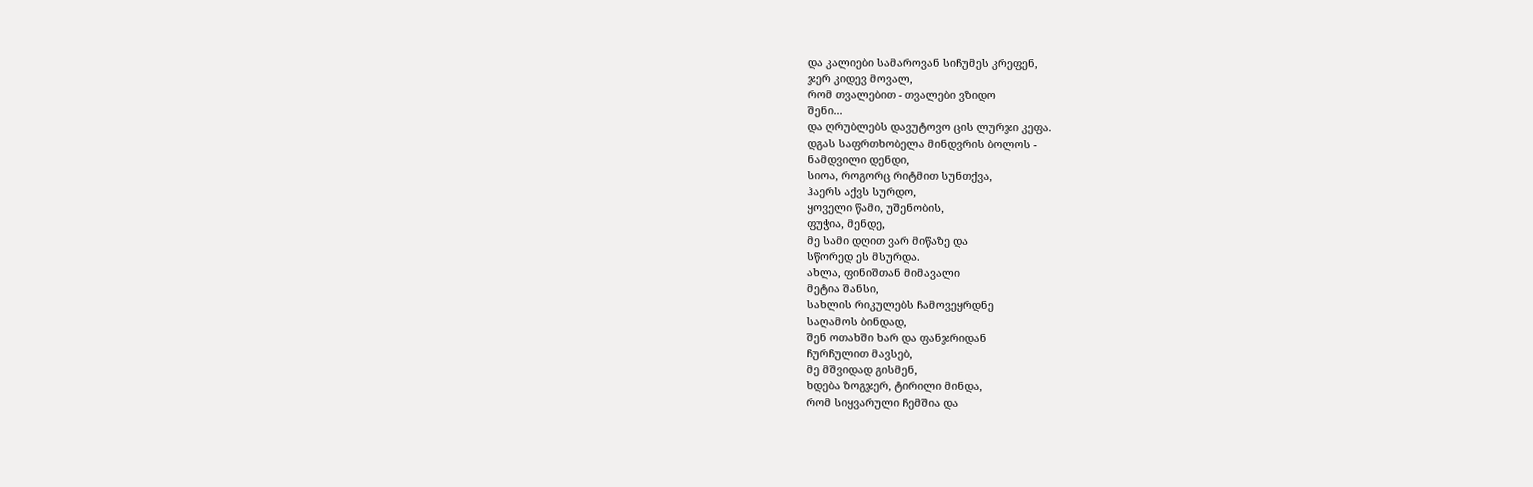და კალიები სამაროვან სიჩუმეს კრეფენ,
ჯერ კიდევ მოვალ,
რომ თვალებით - თვალები ვზიდო
შენი...
და ღრუბლებს დავუტოვო ცის ლურჯი კეფა.
დგას საფრთხობელა მინდვრის ბოლოს -
ნამდვილი დენდი,
სიოა, როგორც რიტმით სუნთქვა,
ჰაერს აქვს სურდო,
ყოველი წამი, უშენობის,
ფუჭია, მენდე,
მე სამი დღით ვარ მიწაზე და
სწორედ ეს მსურდა.
ახლა, ფინიშთან მიმავალი
მეტია შანსი,
სახლის რიკულებს ჩამოვეყრდნე
საღამოს ბინდად,
შენ ოთახში ხარ და ფანჯრიდან
ჩურჩულით მავსებ,
მე მშვიდად გისმენ,
ხდება ზოგჯერ, ტირილი მინდა,
რომ სიყვარული ჩემშია და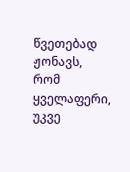წვეთებად ჟონავს,
რომ ყველაფერი, უკვე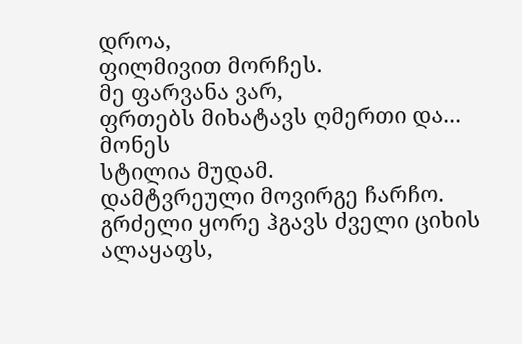დროა,
ფილმივით მორჩეს.
მე ფარვანა ვარ,
ფრთებს მიხატავს ღმერთი და...
მონეს
სტილია მუდამ.
დამტვრეული მოვირგე ჩარჩო.
გრძელი ყორე ჰგავს ძველი ციხის
ალაყაფს,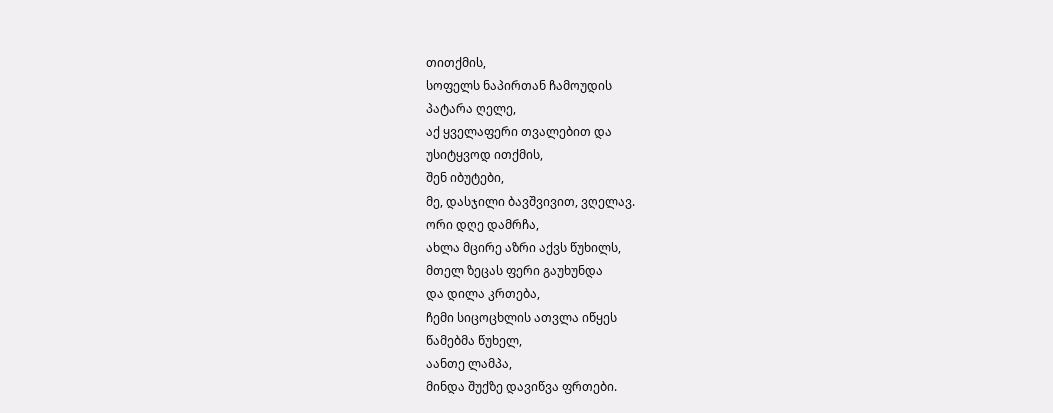თითქმის,
სოფელს ნაპირთან ჩამოუდის
პატარა ღელე,
აქ ყველაფერი თვალებით და
უსიტყვოდ ითქმის,
შენ იბუტები,
მე, დასჯილი ბავშვივით, ვღელავ.
ორი დღე დამრჩა,
ახლა მცირე აზრი აქვს წუხილს,
მთელ ზეცას ფერი გაუხუნდა
და დილა კრთება,
ჩემი სიცოცხლის ათვლა იწყეს
წამებმა წუხელ,
აანთე ლამპა,
მინდა შუქზე დავიწვა ფრთები.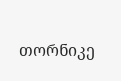თორნიკე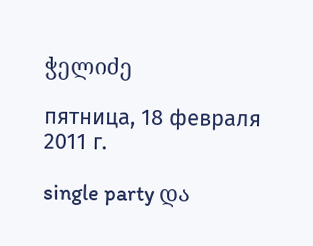ჭელიძე

пятница, 18 февраля 2011 г.

single party და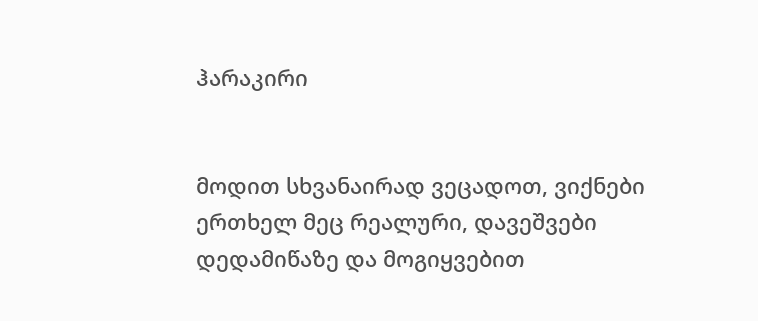ჰარაკირი


მოდით სხვანაირად ვეცადოთ, ვიქნები ერთხელ მეც რეალური, დავეშვები დედამიწაზე და მოგიყვებით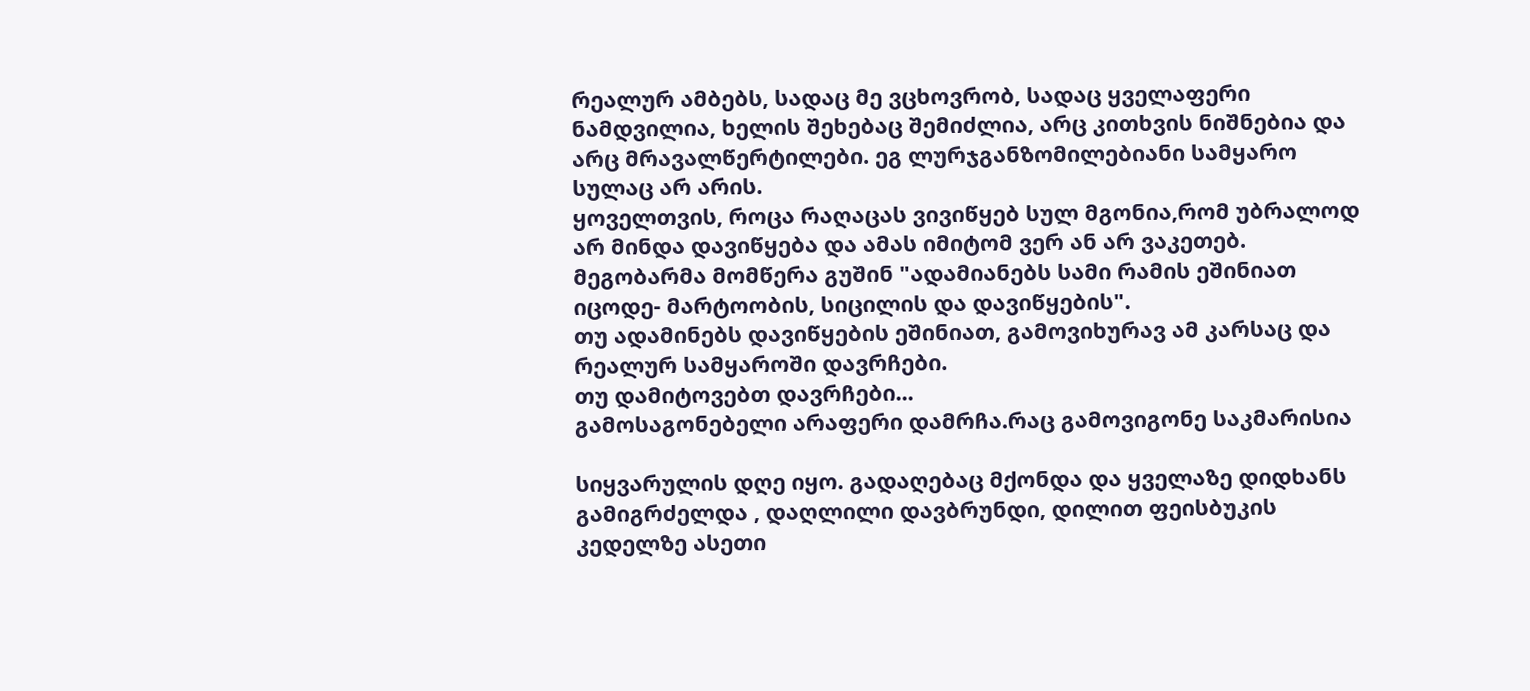რეალურ ამბებს, სადაც მე ვცხოვრობ, სადაც ყველაფერი ნამდვილია, ხელის შეხებაც შემიძლია, არც კითხვის ნიშნებია და არც მრავალწერტილები. ეგ ლურჯგანზომილებიანი სამყარო სულაც არ არის.
ყოველთვის, როცა რაღაცას ვივიწყებ სულ მგონია,რომ უბრალოდ არ მინდა დავიწყება და ამას იმიტომ ვერ ან არ ვაკეთებ.
მეგობარმა მომწერა გუშინ "ადამიანებს სამი რამის ეშინიათ იცოდე- მარტოობის, სიცილის და დავიწყების".
თუ ადამინებს დავიწყების ეშინიათ, გამოვიხურავ ამ კარსაც და რეალურ სამყაროში დავრჩები.
თუ დამიტოვებთ დავრჩები...
გამოსაგონებელი არაფერი დამრჩა.რაც გამოვიგონე საკმარისია

სიყვარულის დღე იყო. გადაღებაც მქონდა და ყველაზე დიდხანს გამიგრძელდა , დაღლილი დავბრუნდი, დილით ფეისბუკის კედელზე ასეთი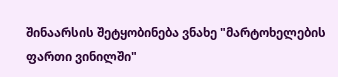შინაარსის შეტყობინება ვნახე "მარტოხელების ფართი ვინილში"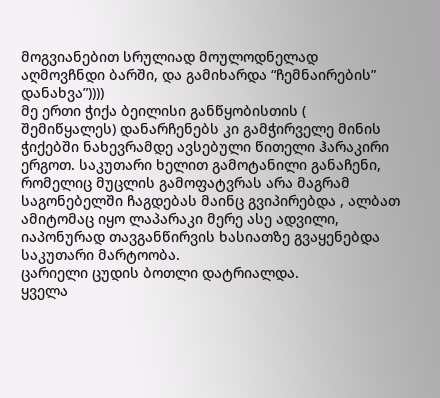მოგვიანებით სრულიად მოულოდნელად აღმოვჩნდი ბარში, და გამიხარდა “ჩემნაირების” დანახვა”))))
მე ერთი ჭიქა ბეილისი განწყობისთის ( შემიწყალეს) დანარჩენებს კი გამჭირველე მინის ჭიქებში ნახევრამდე ავსებული წითელი ჰარაკირი ერგოთ. საკუთარი ხელით გამოტანილი განაჩენი, რომელიც მუცლის გამოფატვრას არა მაგრამ საგონებელში ჩაგდებას მაინც გვიპირებდა , ალბათ ამიტომაც იყო ლაპარაკი მერე ასე ადვილი, იაპონურად თავგანწირვის ხასიათზე გვაყენებდა საკუთარი მარტოობა.
ცარიელი ცუდის ბოთლი დატრიალდა.
ყველა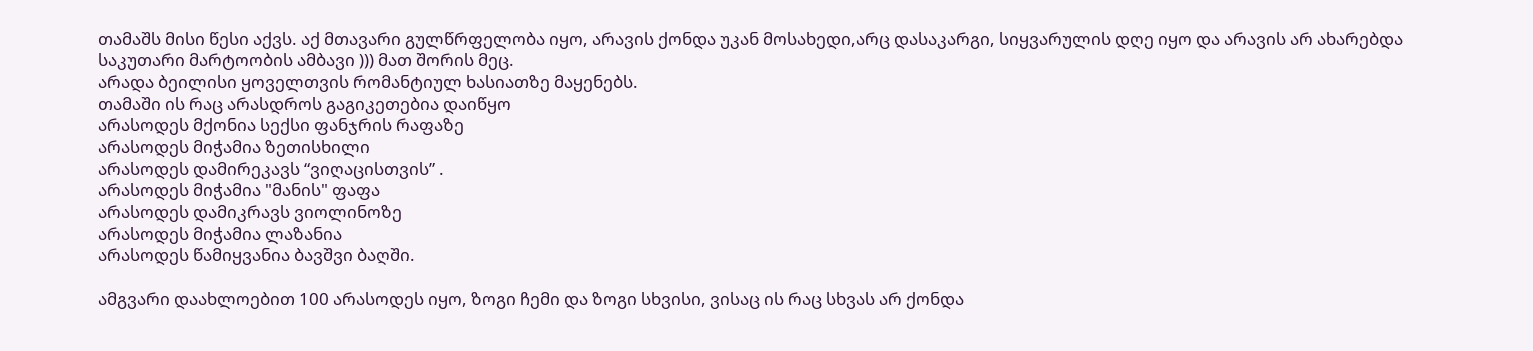თამაშს მისი წესი აქვს. აქ მთავარი გულწრფელობა იყო, არავის ქონდა უკან მოსახედი,არც დასაკარგი, სიყვარულის დღე იყო და არავის არ ახარებდა საკუთარი მარტოობის ამბავი ))) მათ შორის მეც.
არადა ბეილისი ყოველთვის რომანტიულ ხასიათზე მაყენებს.
თამაში ის რაც არასდროს გაგიკეთებია დაიწყო
არასოდეს მქონია სექსი ფანჯრის რაფაზე
არასოდეს მიჭამია ზეთისხილი
არასოდეს დამირეკავს “ვიღაცისთვის” .
არასოდეს მიჭამია "მანის" ფაფა
არასოდეს დამიკრავს ვიოლინოზე
არასოდეს მიჭამია ლაზანია
არასოდეს წამიყვანია ბავშვი ბაღში.

ამგვარი დაახლოებით 100 არასოდეს იყო, ზოგი ჩემი და ზოგი სხვისი, ვისაც ის რაც სხვას არ ქონდა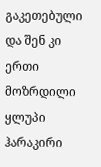გაკეთებული და შენ კი ერთი მოზრდილი ყლუპი ჰარაკირი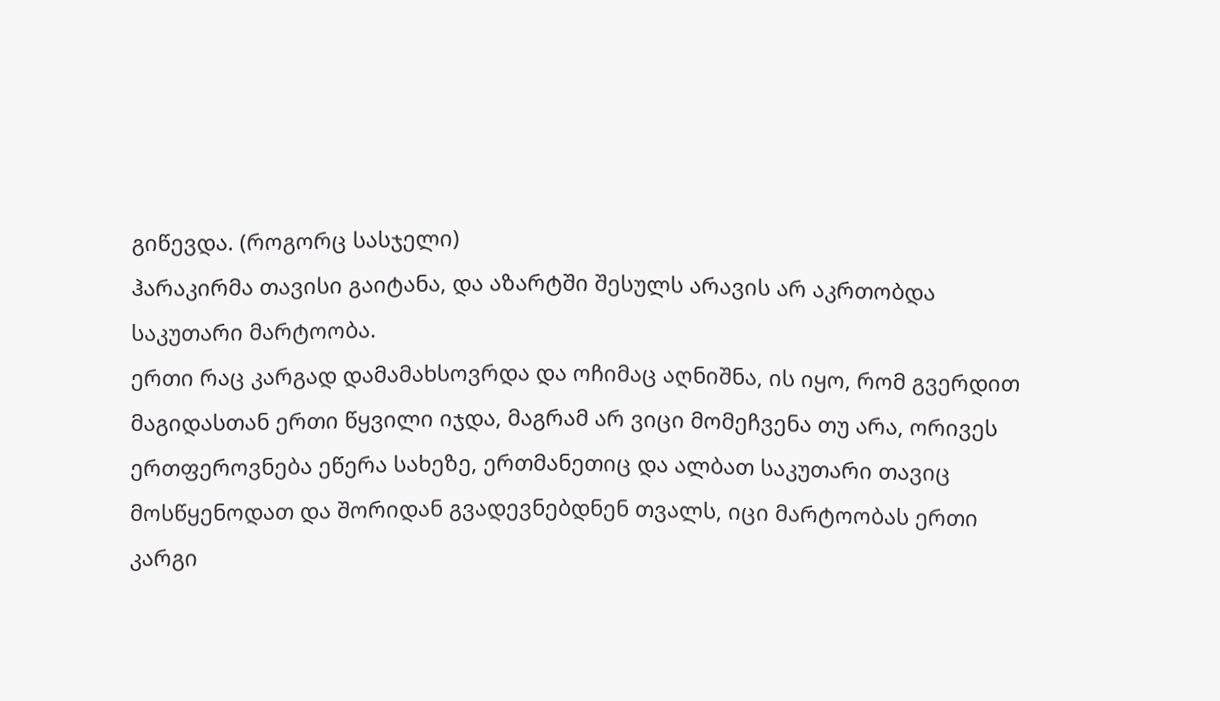გიწევდა. (როგორც სასჯელი)
ჰარაკირმა თავისი გაიტანა, და აზარტში შესულს არავის არ აკრთობდა საკუთარი მარტოობა.
ერთი რაც კარგად დამამახსოვრდა და ოჩიმაც აღნიშნა, ის იყო, რომ გვერდით მაგიდასთან ერთი წყვილი იჯდა, მაგრამ არ ვიცი მომეჩვენა თუ არა, ორივეს ერთფეროვნება ეწერა სახეზე, ერთმანეთიც და ალბათ საკუთარი თავიც მოსწყენოდათ და შორიდან გვადევნებდნენ თვალს, იცი მარტოობას ერთი კარგი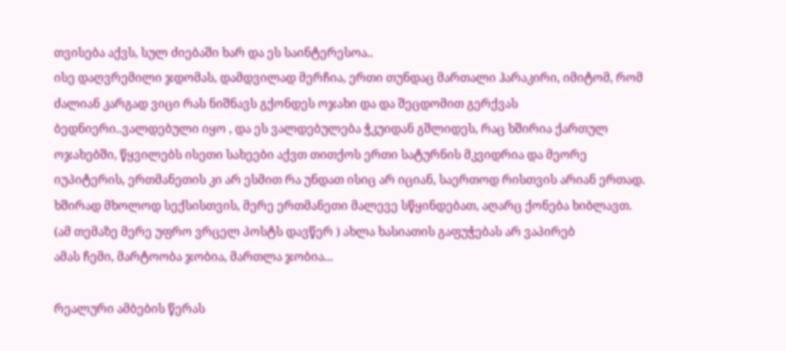თვისება აქვს, სულ ძიებაში ხარ და ეს საინტერესოა..
ისე დაღვრემილი ჯდომას, დამდვილად მერჩია, ერთი თუნდაც მართალი ჰარაკირი, იმიტომ, რომ ძალიან კარგად ვიცი რას ნიშნავს გქონდეს ოჯახი და და შეცდომით გერქვას ბედნიერი..ვალდებული იყო , და ეს ვალდებულება ჭკუიდან გშლიდეს, რაც ხშირია ქართულ ოჯახებში, წყვილებს ისეთი სახეები აქვთ თითქოს ერთი სატურნის მკვიდრია და მეორე იუპიტერის, ერთმანეთის კი არ ესმით რა უნდათ ისიც არ იციან, საერთოდ რისთვის არიან ერთად. ხშირად მხოლოდ სექსისთვის, მერე ერთმანეთი მალევე სწყინდებათ, აღარც ქონება ხიბლავთ. (ამ თემაზე მერე უფრო ვრცელ პოსტს დავწერ ) ახლა ხასიათის გაფუჭებას არ ვაპირებ
ამას ჩემი, მარტოობა ჯობია, მართლა ჯობია...

რეალური ამბების წერას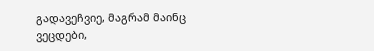გადავეჩვიე, მაგრამ მაინც ვეცდები,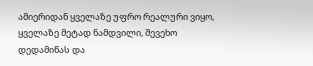ამიერიდან ყველაზე უფრო რეალური ვიყო, ყველაზე მეტად ნამდვილი, შევეხო დედამიწას და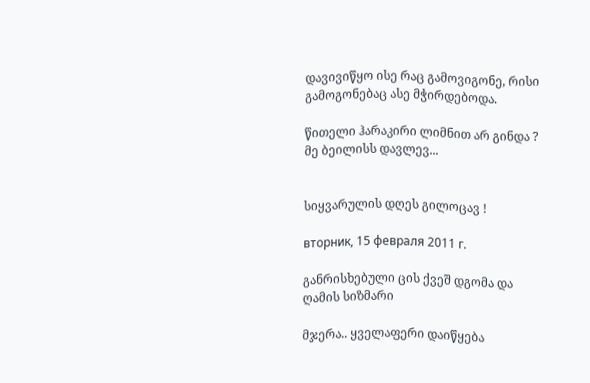დავივიწყო ისე რაც გამოვიგონე, რისი გამოგონებაც ასე მჭირდებოდა.

წითელი ჰარაკირი ლიმნით არ გინდა ?
მე ბეილისს დავლევ...


სიყვარულის დღეს გილოცავ !

вторник, 15 февраля 2011 г.

განრისხებული ცის ქვეშ დგომა და ღამის სიზმარი

მჯერა.. ყველაფერი დაიწყება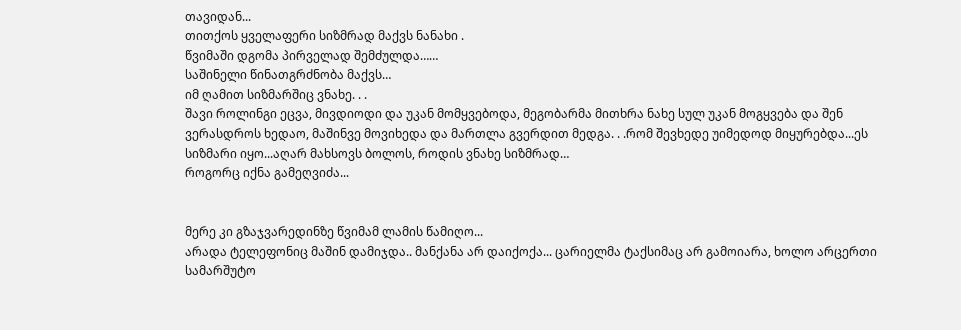თავიდან...
თითქოს ყველაფერი სიზმრად მაქვს ნანახი .
წვიმაში დგომა პირველად შემძულდა……
საშინელი წინათგრძნობა მაქვს…
იმ ღამით სიზმარშიც ვნახე. . .
შავი როლინგი ეცვა, მივდიოდი და უკან მომყვებოდა, მეგობარმა მითხრა ნახე სულ უკან მოგყვება და შენ ვერასდროს ხედაო, მაშინვე მოვიხედა და მართლა გვერდით მედგა. . .რომ შევხედე უიმედოდ მიყურებდა...ეს სიზმარი იყო...აღარ მახსოვს ბოლოს, როდის ვნახე სიზმრად…
როგორც იქნა გამეღვიძა...


მერე კი გზაჯვარედინზე წვიმამ ლამის წამიღო...
არადა ტელეფონიც მაშინ დამიჯდა.. მანქანა არ დაიქოქა... ცარიელმა ტაქსიმაც არ გამოიარა, ხოლო არცერთი სამარშუტო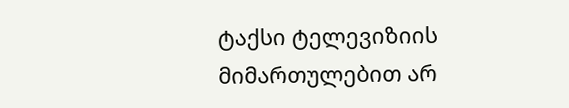ტაქსი ტელევიზიის მიმართულებით არ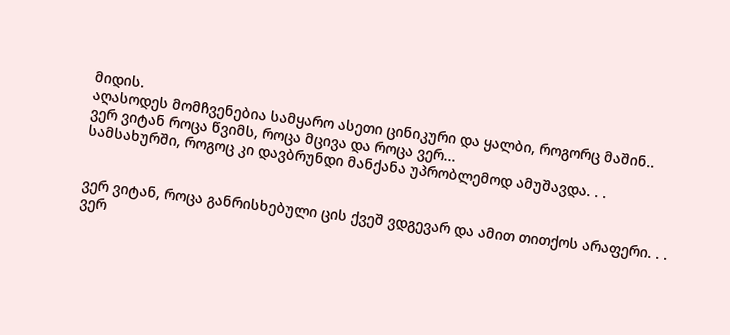მიდის.
აღასოდეს მომჩვენებია სამყარო ასეთი ცინიკური და ყალბი, როგორც მაშინ..
ვერ ვიტან როცა წვიმს, როცა მცივა და როცა ვერ...
სამსახურში, როგოც კი დავბრუნდი მანქანა უპრობლემოდ ამუშავდა. . .


ვერ ვიტან, როცა განრისხებული ცის ქვეშ ვდგევარ და ამით თითქოს არაფერი. . .
ვერ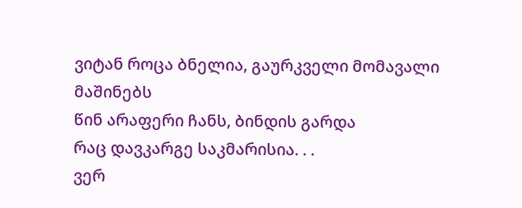ვიტან როცა ბნელია, გაურკველი მომავალი მაშინებს
წინ არაფერი ჩანს, ბინდის გარდა
რაც დავკარგე საკმარისია. . .
ვერ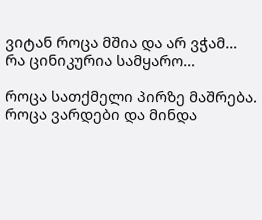ვიტან როცა მშია და არ ვჭამ…
რა ცინიკურია სამყარო…

როცა სათქმელი პირზე მაშრება.
როცა ვარდები და მინდა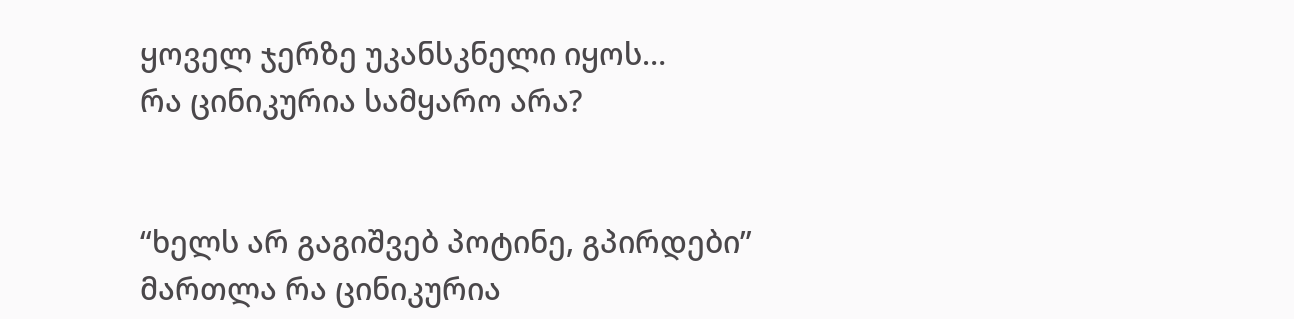ყოველ ჯერზე უკანსკნელი იყოს…
რა ცინიკურია სამყარო არა?


“ხელს არ გაგიშვებ პოტინე, გპირდები”
მართლა რა ცინიკურია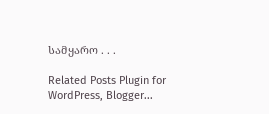სამყარო . . .

Related Posts Plugin for WordPress, Blogger...